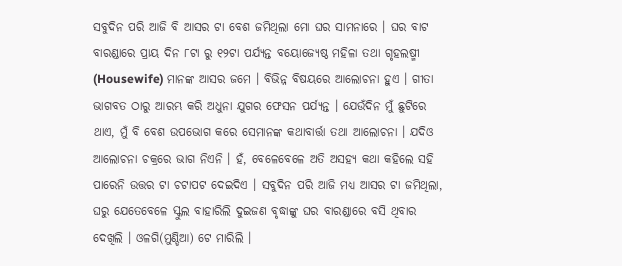ସବୁଦିନ ପରି ଆଜି ବି ଆସର ଟା ବେଶ ଜମିଥିଲା ମୋ ଘର ସାମନାରେ । ଘର ବାଟ ବାରଣ୍ଡାରେ ପ୍ରାୟ ଦିନ ୮ଟା ରୁ ୧୨ଟା ପର୍ଯ୍ୟନ୍ତ ବୟୋଜ୍ୟେଷ୍ଠ ମହିଳା ତଥା ଗୃହଲଷ୍ମୀ (Housewife) ମାନଙ୍କ ଆସର ଜମେ । ବିଭିନ୍ନ ବିଷୟରେ ଆଲୋଚନା ହୁଏ । ଗୀତା ଭାଗବତ ଠାରୁ ଆରମ୍ଭ କରି ଅଧୁନା ଯୁଗର ଫେସନ ପର୍ଯ୍ୟନ୍ତ । ଯେଉଁଦିନ ମୁଁ ଛୁଟିରେ ଥାଏ, ମୁଁ ବି ବେଶ ଉପଭୋଗ କରେ ସେମାନଙ୍କ କଥାବାର୍ତ୍ତା ତଥା ଆଲୋଚନା । ଯଦିଓ ଆଲୋଚନା ଚକ୍ରରେ ଭାଗ ନିଏନି । ହଁ, ବେଳେବେଳେ ଅତି ଅସହ୍ୟ କଥା କହିଲେ ସହି ପାରେନି ଉତ୍ତର ଟା ଚଟାପଟ ଦେଇଦିଏ । ସବୁଦିନ ପରି ଆଜି ମଧ୍ୟ ଆସର ଟା ଜମିଥିଲା, ଘରୁ ଯେତେବେଳେ ସ୍କୁଲ ବାହାରିଲି ଦୁଇଜଣ ବୃଦ୍ଧାଙ୍କୁ ଘର ବାରଣ୍ଡାରେ ବସି ଥିବାର ଦେଖିଲି । ଓଳଗି(ମୁଣ୍ଡିଆ) ଟେ ମାରିଲି ।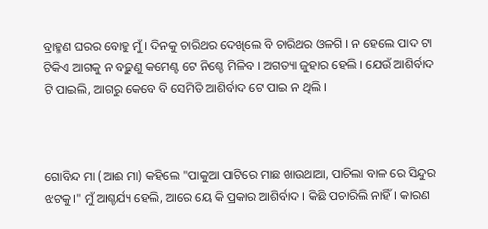ବ୍ରାହ୍ମଣ ଘରର ବୋହୁ ମୁଁ । ଦିନକୁ ଚାରିଥର ଦେଖିଲେ ବି ଚାରିଥର ଓଳଗି । ନ ହେଲେ ପାଦ ଟା ଟିକିଏ ଆଗକୁ ନ ବଢ଼ୁଣୁ କମେଣ୍ଟ ଟେ ନିଶ୍ଚେ ମିଳିବ । ଅଗତ୍ୟା ଜୁହାର ହେଲି । ଯେଉଁ ଆଶିର୍ବାଦ ଟି ପାଇଲି, ଆଗରୁ କେବେ ବି ସେମିତି ଆଶିର୍ବାଦ ଟେ ପାଇ ନ ଥିଲି ।



ଗୋବିନ୍ଦ ମା (ଆଈ ମା) କହିଲେ "ପାକୁଆ ପାଟିରେ ମାଛ ଖାଉଥାଆ, ପାଚିଲା ବାଳ ରେ ସିନ୍ଦୁର ଝଟକୁ।" ମୁଁ ଆଶ୍ଚର୍ଯ୍ୟ ହେଲି, ଆରେ ୟେ କି ପ୍ରକାର ଆଶିର୍ବାଦ । କିଛି ପଚାରିଲି ନାହିଁ। କାରଣ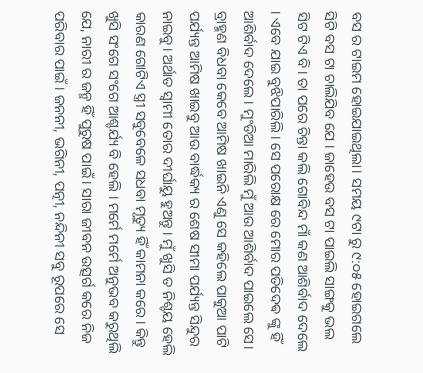ବସ ର ଟାଇମ ହୋଇଯାଇଥିଲା। ସମୟ ୯ଟା ରୁ ୯:୦୫ ହୋଇଗଲେ ସିଟି ବସ ଟା ଚାଲିଯିବ ଯେ । ଜାହେଉ ବସ ଟା ପାଇଲି ସାଙ୍ଗକୁ ଭଲ ସିଟ ଟିଏ ବି। ତା ପରେ ଚିନ୍ତା କଲି ଗୋବିନ୍ଦ ମାଁ କଣ ଆଶିର୍ବାଦ ଦେଲେ । ଏବେ ଯାଇ ବୁଝିପାରିଲି । ସେ ପରୋକ୍ଷ ରେ ମୋର ପତିଦେଵ ଙ୍କୁ ହିଁ ଆଶିର୍ବାଦ ଦେଲେ। ମୁଂଡିଆ ମାରିଲି ମୁଁ ଆଉ ଆଶିର୍ବାଦ ପାଇଲେ ସେ। ବ୍ରାହ୍ମଣ ବିଧବା କେବେ ଆମିଷ ଖାଇନି ଏଣୁ ସେ କହିଲେ ପାକୁଆ ପାଟି ପର୍ଯ୍ୟନ୍ତ ଆମିଷ ଖାଇବୁ ଆଉ ବାର୍ଦ୍ଧକ୍ୟ ର ଶେଷ ସୀମା ପର୍ଯ୍ୟନ୍ତ ସିନ୍ଦୁର ନାଇବୁ। ଅର୍ଥାତ ସ୍ୱାମୀ ତୋର ଦୀର୍ଘାୟୁ ହୁଅନ୍ତୁ । ମୁଁ ଖୁସି ତ ନିଶ୍ଚୟ ହେଲି କାରଣ ଗୋଟିଏ ସ୍ତ୍ରୀ ସବୁବେଳେ ସଧବା ମୃତ୍ୟୁ ହିଁ କାମନା କରେ। କିନ୍ତୁ ଖୁସି ସଂଗେ ସଂଗେ ଆଶ୍ଚର୍ଯ୍ୟ ବି ହେଲି । ମର୍ମେ ମର୍ମେ ଅନୁଭବ କରୁଥିଲି ଯେ, ନାରୀ ର ଜନ୍ମ ହିଁ ପୁରୁଷ ପାଇଁ । ସାରା ଜୀବନ ଉତ୍ସର୍ଗ କରେ ନିଜ ପରିବାର ପାଇଁ । ଜନନୀ, ଭଗିନୀ, ପତ୍ନୀ, ନନ୍ଦିନୀ ସବୁ ରୂପରେ ସେ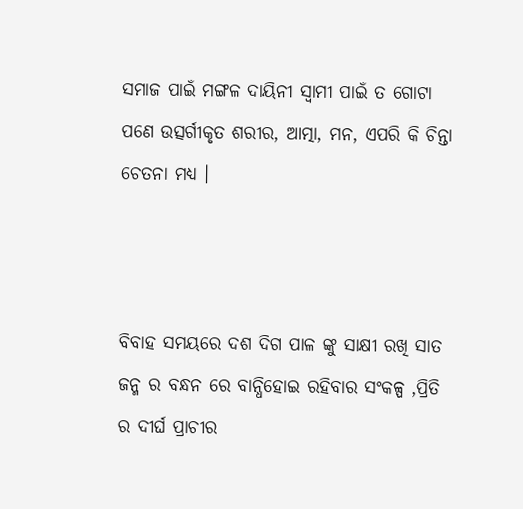ସମାଜ ପାଇଁ ମଙ୍ଗଳ ଦାୟିନୀ ସ୍ୱାମୀ ପାଇଁ ତ ଗୋଟା ପଣେ ଉତ୍ସର୍ଗୀକୃତ ଶରୀର, ଆତ୍ମା, ମନ, ଏପରି କି ଚିନ୍ତା ଚେତନା ମଧ୍ୟ ।



ବିବାହ ସମୟରେ ଦଶ ଦିଗ ପାଳ ଙ୍କୁ ସାକ୍ଷୀ ରଖି ସାତ ଜନ୍ମ ର ବନ୍ଧନ ରେ ବାନ୍ଧିହୋଇ ରହିବାର ସଂକଳ୍ପ ,ପ୍ରିତି ର ଦୀର୍ଘ ପ୍ରାଚୀର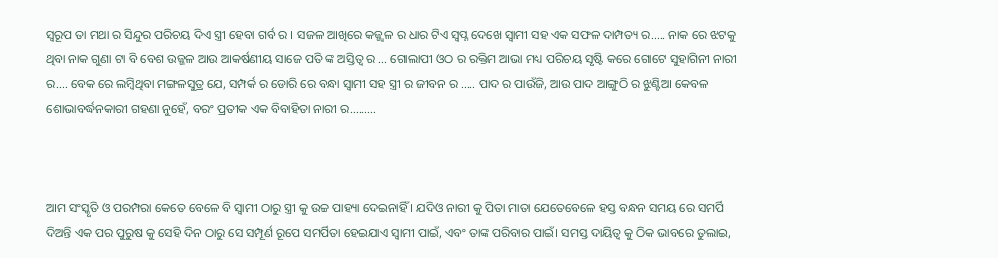ସ୍ୱରୂପ ତା ମଥା ର ସିନ୍ଦୁର ପରିଚୟ ଦିଏ ସ୍ତ୍ରୀ ହେବା ଗର୍ବ ର । ସଜଳ ଆଖିରେ କଜ୍ଜ୍ଵଳ ର ଧାର ଟିଏ ସ୍ବପ୍ନ ଦେଖେ ସ୍ୱାମୀ ସହ ଏକ ସଫଳ ଦାମ୍ପତ୍ୟ ର..... ନାକ ରେ ଝଟକୁ ଥିବା ନାକ ଗୁଣା ଟା ବି ବେଶ ଉଜ୍ଜଳ ଆଉ ଆକର୍ଷଣୀୟ ସାଜେ ପତି ଙ୍କ ଅସ୍ତିତ୍ଵ ର ... ଗୋଲାପୀ ଓଠ ର ରକ୍ତିମ ଆଭା ମଧ୍ୟ ପରିଚୟ ସୃଷ୍ଟି କରେ ଗୋଟେ ସୁହାଗିନୀ ନାରୀ ର.... ବେକ ରେ ଲମ୍ବିଥିବା ମଙ୍ଗଳସୁତ୍ର ଯେ, ସମ୍ପର୍କ ର ଡୋରି ରେ ବନ୍ଧା ସ୍ୱାମୀ ସହ ସ୍ତ୍ରୀ ର ଜୀବନ ର ..... ପାଦ ର ପାଉଁଜି, ଆଉ ପାଦ ଆଙ୍ଗୁଠି ର ଝୁଣ୍ଟିଆ କେବଳ ଶୋଭାବର୍ଦ୍ଧନକାରୀ ଗହଣା ନୁହେଁ, ବରଂ ପ୍ରତୀକ ଏକ ବିବାହିତା ନାରୀ ର.........



ଆମ ସଂସ୍କୃତି ଓ ପରମ୍ପରା କେତେ ବେଳେ ବି ସ୍ୱାମୀ ଠାରୁ ସ୍ତ୍ରୀ କୁ ଉଚ୍ଚ ପାହ୍ୟା ଦେଇନାହିଁ । ଯଦିଓ ନାରୀ କୁ ପିତା ମାତା ଯେତେବେଳେ ହସ୍ତ ବନ୍ଧନ ସମୟ ରେ ସମର୍ପି ଦିଅନ୍ତି ଏକ ପର ପୁରୁଷ କୁ ସେହି ଦିନ ଠାରୁ ସେ ସମ୍ପୂର୍ଣ ରୂପେ ସମର୍ପିତା ହେଇଯାଏ ସ୍ୱାମୀ ପାଇଁ, ଏବଂ ତାଙ୍କ ପରିବାର ପାଇଁ। ସମସ୍ତ ଦାୟିତ୍ୱ କୁ ଠିକ ଭାବରେ ତୁଲାଇ,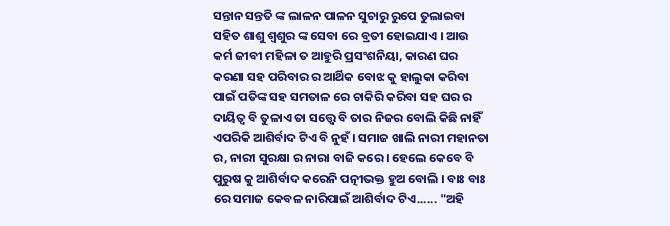ସନ୍ତାନ ସନ୍ତତି ଙ୍କ ଲାଳନ ପାଳନ ସୁଚାରୁ ରୁପେ ତୁଲାଇବା ସହିତ ଶାଶୁ ଶ୍ୱଶୁର ଙ୍କ ସେବା ରେ ବ୍ରତୀ ହୋଇଯାଏ । ଆଉ କର୍ମ ଜୀବୀ ମହିଳା ତ ଆହୁରି ପ୍ରସଂଶନିୟା, କାରଣ ଘର କରଣା ସହ ପରିବାର ର ଆର୍ଥିକ ବୋଝ କୁ ହାଲୁକା କରିବା ପାଇଁ ପତିଙ୍କ ସହ ସମତାଳ ରେ ଚାକିରି କରିବା ସହ ଘର ର ଦାୟିତ୍ୱ ବି ତୁଳାଏ ତା ସତ୍ତ୍ୱେ ବି ତାର ନିଜର ବୋଲି କିଛି ନାହିଁ ଏପରିକି ଆଶିର୍ବାଦ ଟିଏ ବି ନୁହଁ । ସମାଜ ଖାଲି ନାରୀ ମହାନତା ର, ନାରୀ ସୁରକ୍ଷା ର ନାରା ବାଜି କରେ । ହେଲେ କେବେ ବି ପୁରୁଷ କୁ ଆଶିର୍ବାଦ କରେନି ପତ୍ନୀଭକ୍ତ ହୁଅ ବୋଲି । ବାଃ ବାଃ ରେ ସମାଜ କେବଳ ନାରିପାଇଁ ଆଶିର୍ବାଦ ଟିଏ...... "ଅହି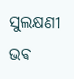ସୁଲକ୍ଷଣୀ ଭଵ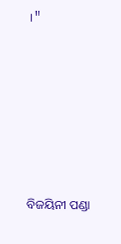।"






ବିଜୟିନୀ ପଣ୍ଡା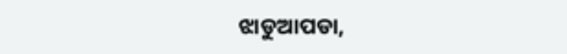ଝାଡୁଆପଡା,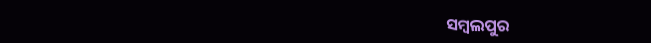ସମ୍ବଲପୁର